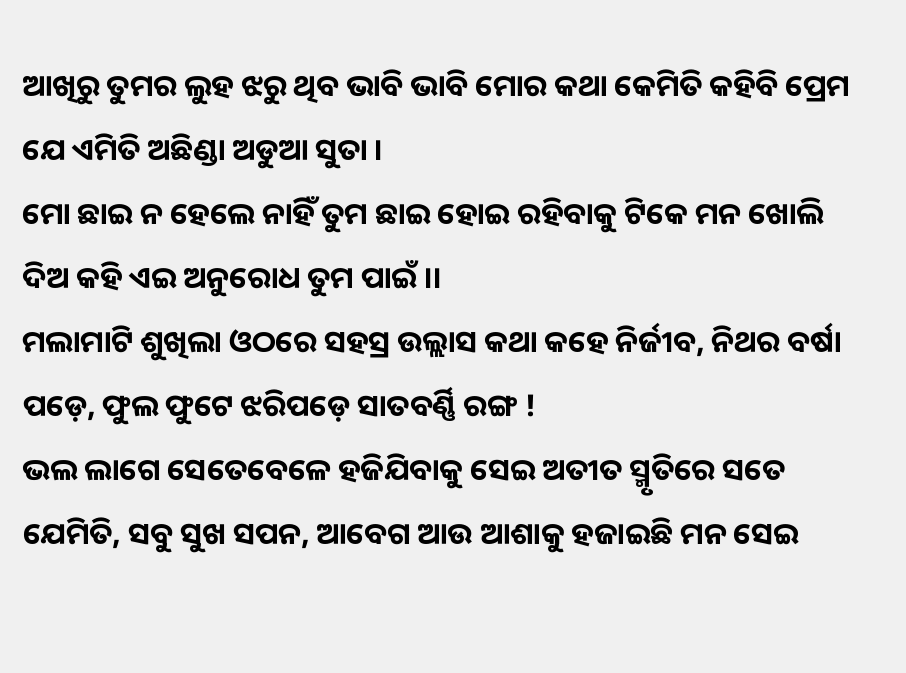ଆଖିରୁ ତୁମର ଲୁହ ଝରୁ ଥିବ ଭାବି ଭାବି ମୋର କଥା କେମିତି କହିବି ପ୍ରେମ ଯେ ଏମିତି ଅଛିଣ୍ଡା ଅଡୁଆ ସୁତା ।
ମୋ ଛାଇ ନ ହେଲେ ନାହିଁ ତୁମ ଛାଇ ହୋଇ ରହିବାକୁ ଟିକେ ମନ ଖୋଲି ଦିଅ କହି ଏଇ ଅନୁରୋଧ ତୁମ ପାଇଁ ।।
ମଲାମାଟି ଶୁଖିଲା ଓଠରେ ସହସ୍ର ଉଲ୍ଲାସ କଥା କହେ ନିର୍ଜୀବ, ନିଥର ବର୍ଷା ପଡ଼େ, ଫୁଲ ଫୁଟେ ଝରିପଡ଼େ ସାତବର୍ଣ୍ଣି ରଙ୍ଗ !
ଭଲ ଲାଗେ ସେତେବେଳେ ହଜିଯିବାକୁ ସେଇ ଅତୀତ ସ୍ମୃତିରେ ସତେ ଯେମିତି, ସବୁ ସୁଖ ସପନ, ଆବେଗ ଆଉ ଆଶାକୁ ହଜାଇଛି ମନ ସେଇ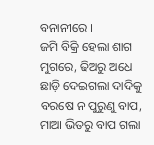ବନାନୀରେ ।
ଜମି ବିକ୍ରି ହେଲା ଶାଗ ମୁଗରେ, ଢିଅରୁ ଅଧେ ଛାଡ଼ି ଦେଇଗଲା ଦାଦିକୁ ବରଷେ ନ ପୁରୁଣୁ ବାପ, ମାଆ ଭିତରୁ ବାପ ଗଲା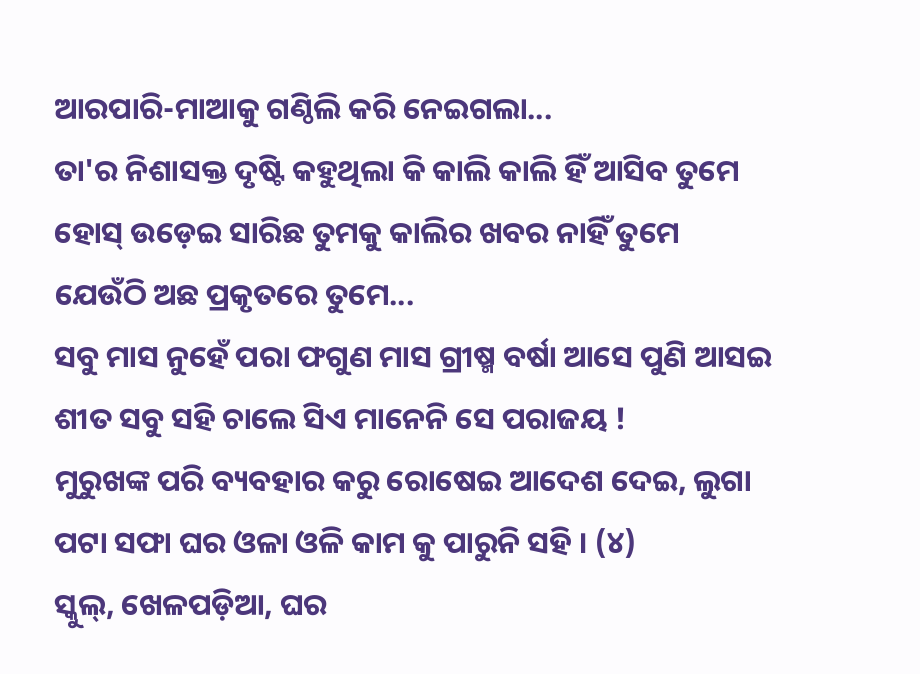ଆରପାରି-ମାଆକୁ ଗଣ୍ଠିଲି କରି ନେଇଗଲା...
ତା'ର ନିଶାସକ୍ତ ଦୃଷ୍ଟି କହୁଥିଲା କି କାଲି କାଲି ହିଁ ଆସିବ ତୁମେ ହୋସ୍ ଉଡ଼େଇ ସାରିଛ ତୁମକୁ କାଲିର ଖବର ନାହିଁ ତୁମେ ଯେଉଁଠି ଅଛ ପ୍ରକୃତରେ ତୁମେ...
ସବୁ ମାସ ନୁହେଁ ପରା ଫଗୁଣ ମାସ ଗ୍ରୀଷ୍ମ ବର୍ଷା ଆସେ ପୁଣି ଆସଇ ଶୀତ ସବୁ ସହି ଚାଲେ ସିଏ ମାନେନି ସେ ପରାଜୟ !
ମୁରୁଖଙ୍କ ପରି ବ୍ୟବହାର କରୁ ରୋଷେଇ ଆଦେଶ ଦେଇ, ଲୁଗା ପଟା ସଫା ଘର ଓଳା ଓଳି କାମ କୁ ପାରୁନି ସହି । (୪)
ସ୍କୁଲ୍, ଖେଳପଡ଼ିଆ, ଘର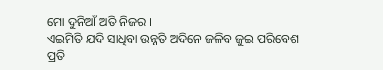ମୋ ଦୁନିଆଁ ଅତି ନିଜର ।
ଏଇମିତି ଯଦି ସାଧିବା ଉନ୍ନତି ଅଦିନେ ଜଳିବ ଜୁଇ ପରିବେଶ ପ୍ରତି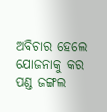ଅବିଚାର ହେଲେ ଯୋଜନାକୁ କର ପଣ୍ଡ ଜଙ୍ଗଲ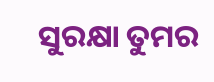ସୁରକ୍ଷା ତୁମର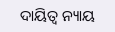ଦାୟିତ୍ୱ ନ୍ୟାୟ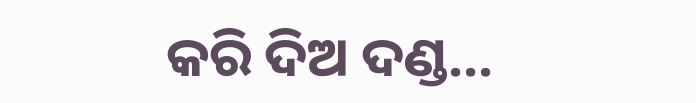କରି ଦିଅ ଦଣ୍ଡ...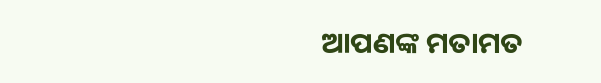ଆପଣଙ୍କ ମତାମତ